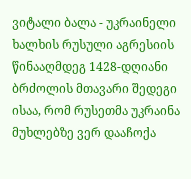ვიტალი ბალა - უკრაინელი ხალხის რუსული აგრესიის წინააღმდეგ 1428-დღიანი ბრძოლის მთავარი შედეგი ისაა, რომ რუსეთმა უკრაინა მუხლებზე ვერ დააჩოქა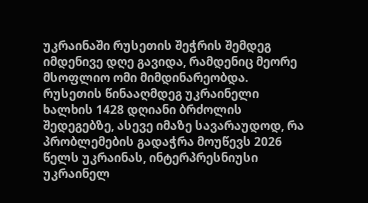უკრაინაში რუსეთის შეჭრის შემდეგ იმდენივე დღე გავიდა, რამდენიც მეორე მსოფლიო ომი მიმდინარეობდა. რუსეთის წინააღმდეგ უკრაინელი ხალხის 1428 დღიანი ბრძოლის შედეგებზე, ასევე იმაზე სავარაუდოდ, რა პრობლემების გადაჭრა მოუწევს 2026 წელს უკრაინას, ინტერპრესნიუსი უკრაინელ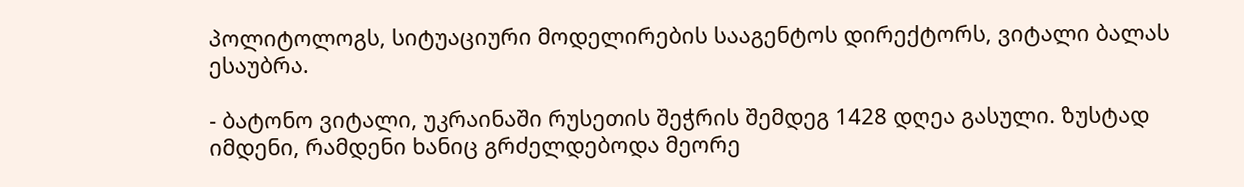პოლიტოლოგს, სიტუაციური მოდელირების სააგენტოს დირექტორს, ვიტალი ბალას ესაუბრა.

- ბატონო ვიტალი, უკრაინაში რუსეთის შეჭრის შემდეგ 1428 დღეა გასული. ზუსტად იმდენი, რამდენი ხანიც გრძელდებოდა მეორე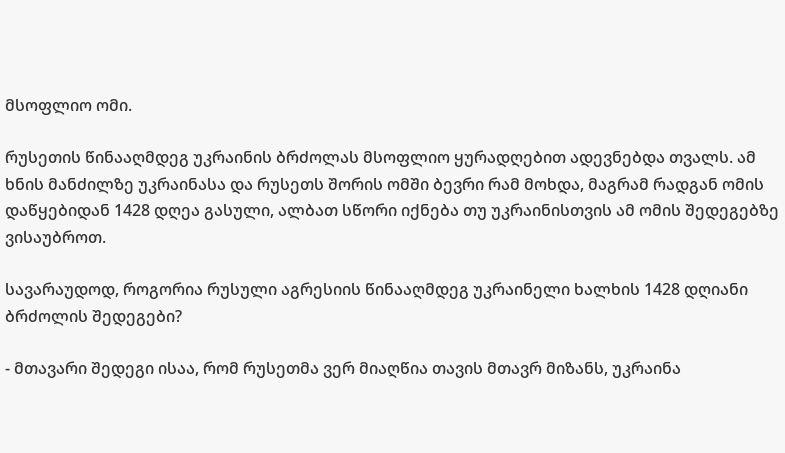მსოფლიო ომი.

რუსეთის წინააღმდეგ უკრაინის ბრძოლას მსოფლიო ყურადღებით ადევნებდა თვალს. ამ ხნის მანძილზე უკრაინასა და რუსეთს შორის ომში ბევრი რამ მოხდა, მაგრამ რადგან ომის დაწყებიდან 1428 დღეა გასული, ალბათ სწორი იქნება თუ უკრაინისთვის ამ ომის შედეგებზე ვისაუბროთ.

სავარაუდოდ, როგორია რუსული აგრესიის წინააღმდეგ უკრაინელი ხალხის 1428 დღიანი ბრძოლის შედეგები?

- მთავარი შედეგი ისაა, რომ რუსეთმა ვერ მიაღწია თავის მთავრ მიზანს, უკრაინა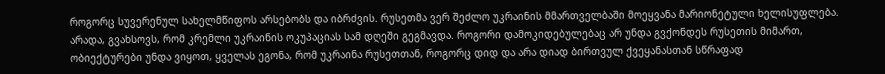როგორც სუვერენულ სახელმწიფოს არსებობს და იბრძვის. რუსეთმა ვერ შეძლო უკრაინის მმართველბაში მოეყვანა მარიონეტული ხელისუფლება. არადა, გვახსოვს, რომ კრემლი უკრაინის ოკუპაციას სამ დღეში გეგმავდა. როგორი დამოკიდებულებაც არ უნდა გვქონდეს რუსეთის მიმართ, ობიექტურები უნდა ვიყოთ, ყველას ეგონა, რომ უკრაინა რუსეთთან, როგორც დიდ და არა დიად ბირთვულ ქვეყანასთან სწრაფად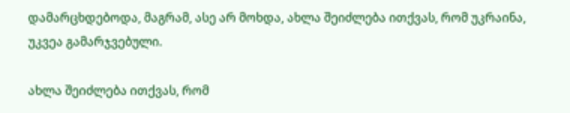დამარცხდებოდა, მაგრამ, ასე არ მოხდა, ახლა შეიძლება ითქვას, რომ უკრაინა, უკვეა გამარჯვებული.

ახლა შეიძლება ითქვას, რომ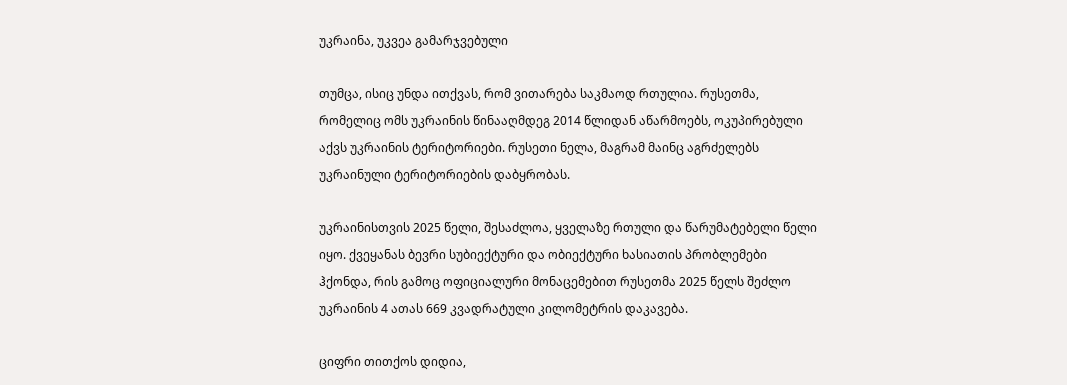უკრაინა, უკვეა გამარჯვებული

თუმცა, ისიც უნდა ითქვას, რომ ვითარება საკმაოდ რთულია. რუსეთმა, რომელიც ომს უკრაინის წინააღმდეგ 2014 წლიდან აწარმოებს, ოკუპირებული აქვს უკრაინის ტერიტორიები. რუსეთი ნელა, მაგრამ მაინც აგრძელებს უკრაინული ტერიტორიების დაბყრობას.

უკრაინისთვის 2025 წელი, შესაძლოა, ყველაზე რთული და წარუმატებელი წელი იყო. ქვეყანას ბევრი სუბიექტური და ობიექტური ხასიათის პრობლემები ჰქონდა, რის გამოც ოფიციალური მონაცემებით რუსეთმა 2025 წელს შეძლო უკრაინის 4 ათას 669 კვადრატული კილომეტრის დაკავება.

ციფრი თითქოს დიდია,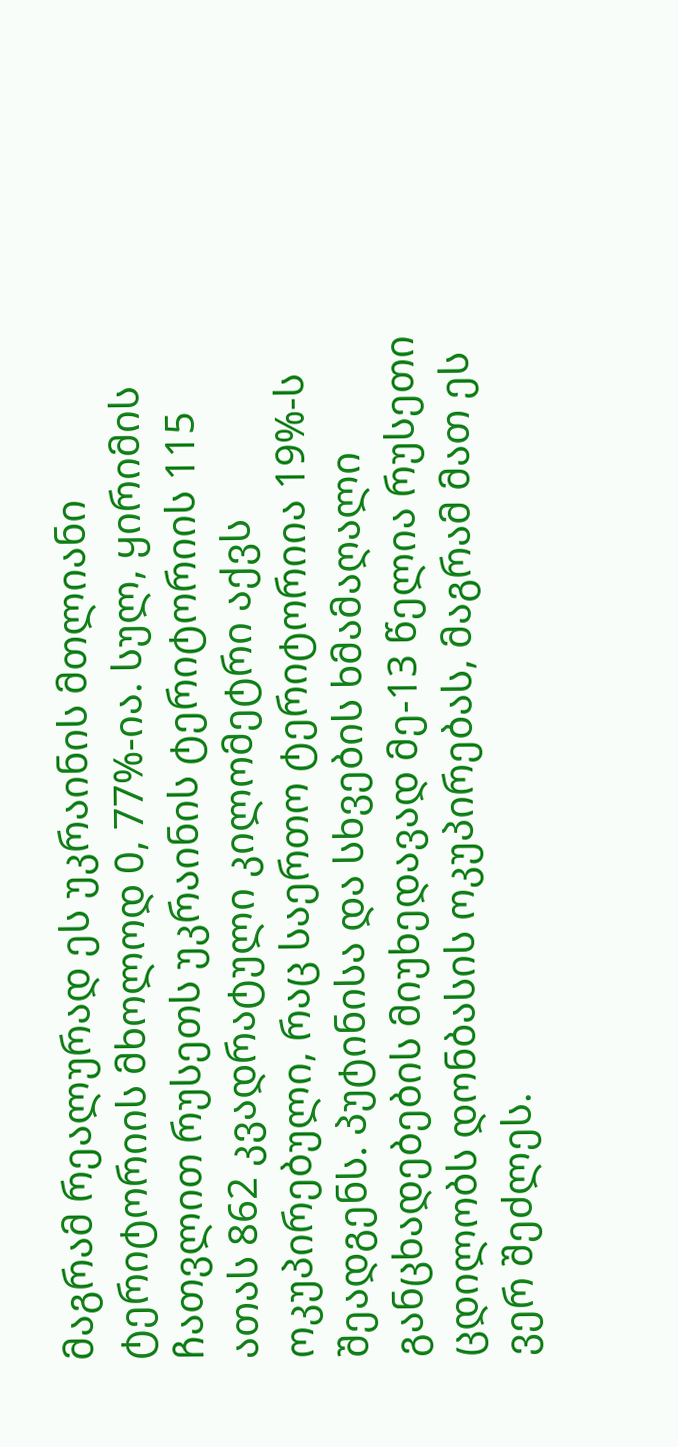მაგრამ რეალურად ეს უკრაინის მთლიანი ტერიტორიის მხოლოდ 0, 77%-ია. სულ, ყირიმის ჩათვლით რუსეთს უკრაინის ტერიტორიის 115 ათას 862 კვადრატული კილომეტრი აქვს ოკუპირებული, რაც საერთო ტერიტორიია 19%-ს შეადგენს. პუტინისა და სხვების ხმამაღალი განცხადებების მიუხედავად მე-13 წელია რუსეთი ცდილობს დონბასის ოკუპირებას, მაგრამ მათ ეს ვერ შეძლეს.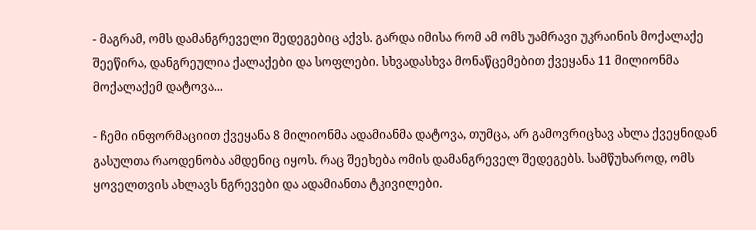- მაგრამ, ომს დამანგრეველი შედეგებიც აქვს. გარდა იმისა რომ ამ ომს უამრავი უკრაინის მოქალაქე შეეწირა, დანგრეულია ქალაქები და სოფლები. სხვადასხვა მონაწცემებით ქვეყანა 11 მილიონმა მოქალაქემ დატოვა...

- ჩემი ინფორმაციით ქვეყანა 8 მილიონმა ადამიანმა დატოვა, თუმცა, არ გამოვრიცხავ ახლა ქვეყნიდან გასულთა რაოდენობა ამდენიც იყოს. რაც შეეხება ომის დამანგრეველ შედეგებს. სამწუხაროდ, ომს ყოველთვის ახლავს ნგრევები და ადამიანთა ტკივილები.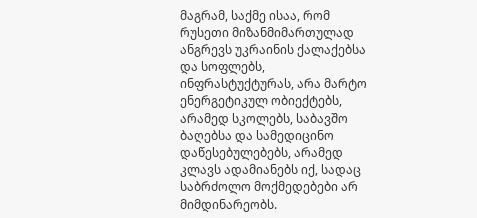მაგრამ, საქმე ისაა, რომ რუსეთი მიზანმიმართულად ანგრევს უკრაინის ქალაქებსა და სოფლებს, ინფრასტუქტურას, არა მარტო ენერგეტიკულ ობიექტებს, არამედ სკოლებს, საბავშო ბაღებსა და სამედიცინო დაწესებულებებს, არამედ კლავს ადამიანებს იქ, სადაც საბრძოლო მოქმედებები არ მიმდინარეობს.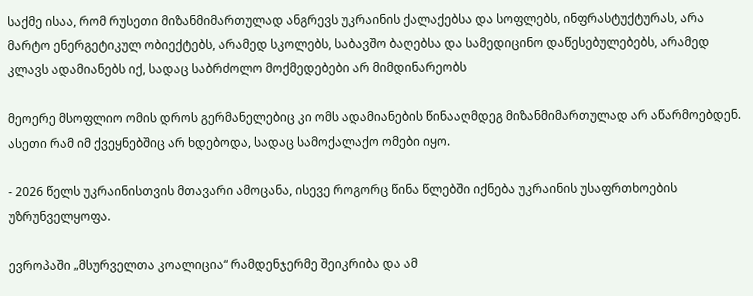საქმე ისაა, რომ რუსეთი მიზანმიმართულად ანგრევს უკრაინის ქალაქებსა და სოფლებს, ინფრასტუქტურას, არა მარტო ენერგეტიკულ ობიექტებს, არამედ სკოლებს, საბავშო ბაღებსა და სამედიცინო დაწესებულებებს, არამედ კლავს ადამიანებს იქ, სადაც საბრძოლო მოქმედებები არ მიმდინარეობს

მეოერე მსოფლიო ომის დროს გერმანელებიც კი ომს ადამიანების წინააღმდეგ მიზანმიმართულად არ აწარმოებდენ. ასეთი რამ იმ ქვეყნებშიც არ ხდებოდა, სადაც სამოქალაქო ომები იყო.

- 2026 წელს უკრაინისთვის მთავარი ამოცანა, ისევე როგორც წინა წლებში იქნება უკრაინის უსაფრთხოების უზრუნველყოფა.

ევროპაში „მსურველთა კოალიცია“ რამდენჯერმე შეიკრიბა და ამ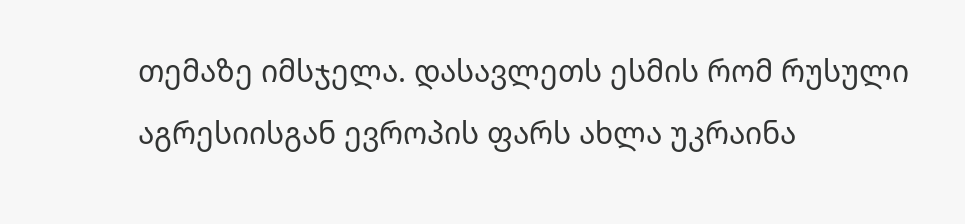თემაზე იმსჯელა. დასავლეთს ესმის რომ რუსული აგრესიისგან ევროპის ფარს ახლა უკრაინა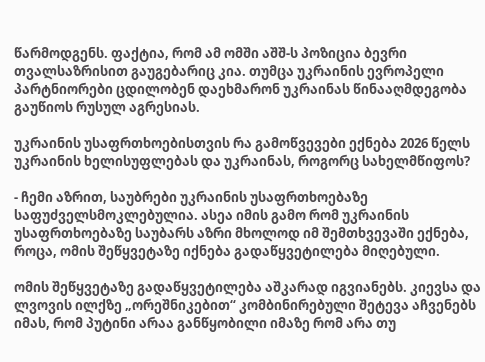წარმოდგენს. ფაქტია, რომ ამ ომში აშშ-ს პოზიცია ბევრი თვალსაზრისით გაუგებარიც კია. თუმცა უკრაინის ევროპელი პარტნიორები ცდილობენ დაეხმარონ უკრაინას წინააღმდეგობა გაუწიოს რუსულ აგრესიას.

უკრაინის უსაფრთხოებისთვის რა გამოწვევები ექნება 2026 წელს უკრაინის ხელისუფლებას და უკრაინას, როგორც სახელმწიფოს?

- ჩემი აზრით, საუბრები უკრაინის უსაფრთხოებაზე საფუძველსმოკლებულია. ასეა იმის გამო რომ უკრაინის უსაფრთხოებაზე საუბარს აზრი მხოლოდ იმ შემთხვევაში ექნება, როცა, ომის შეწყვეტაზე იქნება გადაწყვეტილება მიღებული.

ომის შეწყვეტაზე გადაწყვეტილება აშკარად იგვიანებს. კიევსა და ლვოვის ილქზე „ორეშნიკებით“ კომბინირებული შეტევა აჩვენებს იმას, რომ პუტინი არაა განწყობილი იმაზე რომ არა თუ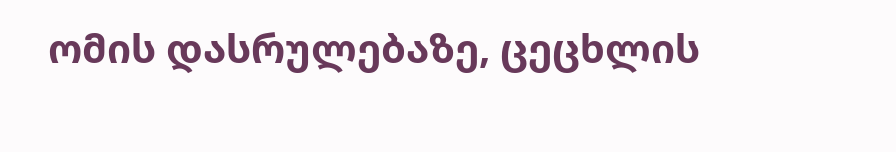ომის დასრულებაზე, ცეცხლის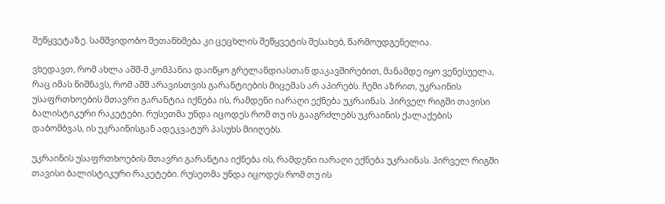შეწყვეტაზე. სამშვიდობო შეთანხმება კი ცეცხლის შეწყვეტის შესახებ, წარმოუდგენელია.

ვხედავთ, რომ ახლა აშშ-მ კომპანია დაიწყო გრელანდიასთან დაკავშირებით, მანამდე იყო ვენესუელა, რაც იმას ნიშნავს, რომ აშშ არავისთვის გარანტიების მიცემას არ აპირებს. ჩემი აზრით, უკრაინის უსაფრთხოების მთავრი გარანტია იქნება ის, რამდენი იარაღი ექნება უკრაინას. პირველ რიგში თავისი ბალისტიკური რაკეტები. რუსეთმა უნდა იცოდეს რომ თუ ის გააგრძლებს უკრაინის ქალაქების დაბომბვას, ის უკრაინისგან ადეკვატურ პასუხს მიიღებს.

უკრაინის უსაფრთხოების მთავრი გარანტია იქნება ის, რამდენი იარაღი ექნება უკრაინას. პირველ რიგში თავისი ბალისტიკური რაკეტები. რუსეთმა უნდა იცოდეს რომ თუ ის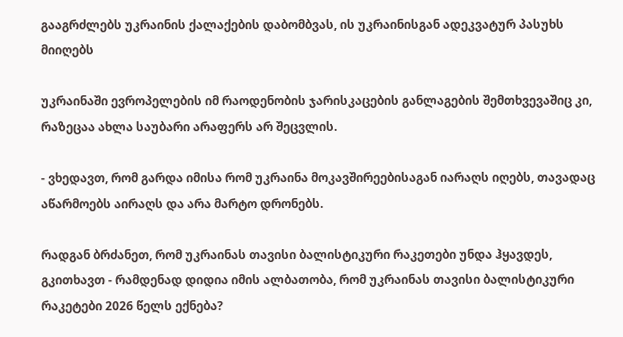გააგრძლებს უკრაინის ქალაქების დაბომბვას, ის უკრაინისგან ადეკვატურ პასუხს მიიღებს

უკრაინაში ევროპელების იმ რაოდენობის ჯარისკაცების განლაგების შემთხვევაშიც კი, რაზეცაა ახლა საუბარი არაფერს არ შეცვლის.

- ვხედავთ, რომ გარდა იმისა რომ უკრაინა მოკავშირეებისაგან იარაღს იღებს, თავადაც აწარმოებს აირაღს და არა მარტო დრონებს.

რადგან ბრძანეთ, რომ უკრაინას თავისი ბალისტიკური რაკეთები უნდა ჰყავდეს, გკითხავთ - რამდენად დიდია იმის ალბათობა, რომ უკრაინას თავისი ბალისტიკური რაკეტები 2026 წელს ექნება?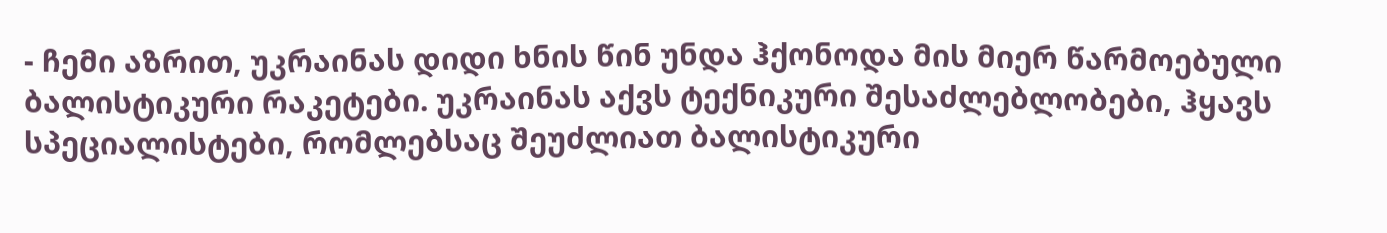- ჩემი აზრით, უკრაინას დიდი ხნის წინ უნდა ჰქონოდა მის მიერ წარმოებული ბალისტიკური რაკეტები. უკრაინას აქვს ტექნიკური შესაძლებლობები, ჰყავს სპეციალისტები, რომლებსაც შეუძლიათ ბალისტიკური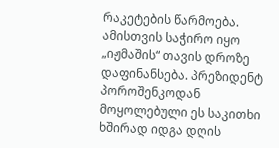რაკეტების წარმოება. ამისთვის საჭირო იყო „იჟმაშის“ თავის დროზე დაფინანსება. პრეზიდენტ პოროშენკოდან მოყოლებული ეს საკითხი ხშირად იდგა დღის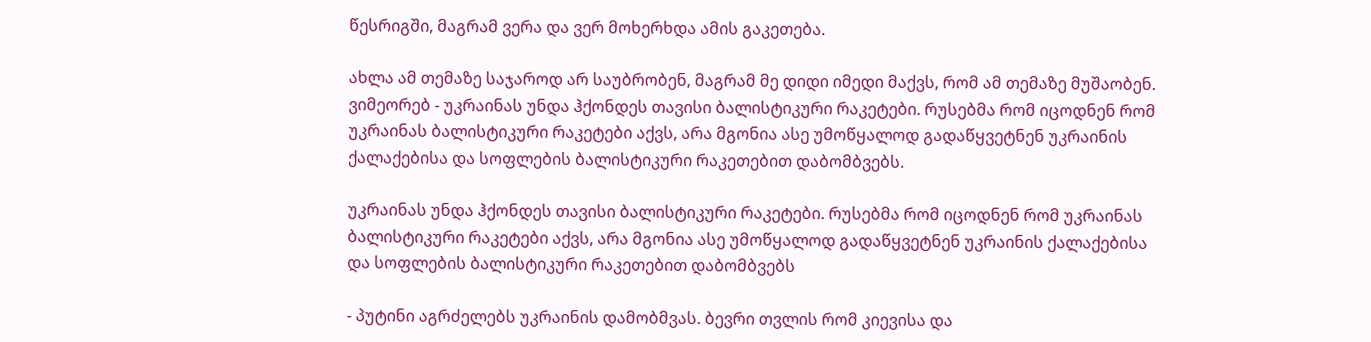წესრიგში, მაგრამ ვერა და ვერ მოხერხდა ამის გაკეთება.

ახლა ამ თემაზე საჯაროდ არ საუბრობენ, მაგრამ მე დიდი იმედი მაქვს, რომ ამ თემაზე მუშაობენ. ვიმეორებ - უკრაინას უნდა ჰქონდეს თავისი ბალისტიკური რაკეტები. რუსებმა რომ იცოდნენ რომ უკრაინას ბალისტიკური რაკეტები აქვს, არა მგონია ასე უმოწყალოდ გადაწყვეტნენ უკრაინის ქალაქებისა და სოფლების ბალისტიკური რაკეთებით დაბომბვებს.

უკრაინას უნდა ჰქონდეს თავისი ბალისტიკური რაკეტები. რუსებმა რომ იცოდნენ რომ უკრაინას ბალისტიკური რაკეტები აქვს, არა მგონია ასე უმოწყალოდ გადაწყვეტნენ უკრაინის ქალაქებისა და სოფლების ბალისტიკური რაკეთებით დაბომბვებს

- პუტინი აგრძელებს უკრაინის დამობმვას. ბევრი თვლის რომ კიევისა და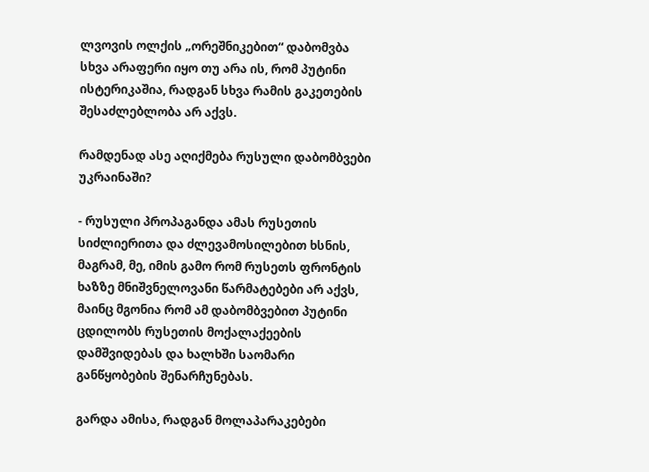ლვოვის ოლქის „ორეშნიკებით“ დაბომვბა სხვა არაფერი იყო თუ არა ის, რომ პუტინი ისტერიკაშია, რადგან სხვა რამის გაკეთების შესაძლებლობა არ აქვს.

რამდენად ასე აღიქმება რუსული დაბომბვები უკრაინაში?

- რუსული პროპაგანდა ამას რუსეთის სიძლიერითა და ძლევამოსილებით ხსნის, მაგრამ, მე, იმის გამო რომ რუსეთს ფრონტის ხაზზე მნიშვნელოვანი წარმატებები არ აქვს, მაინც მგონია რომ ამ დაბომბვებით პუტინი ცდილობს რუსეთის მოქალაქეების დამშვიდებას და ხალხში საომარი განწყობების შენარჩუნებას.

გარდა ამისა, რადგან მოლაპარაკებები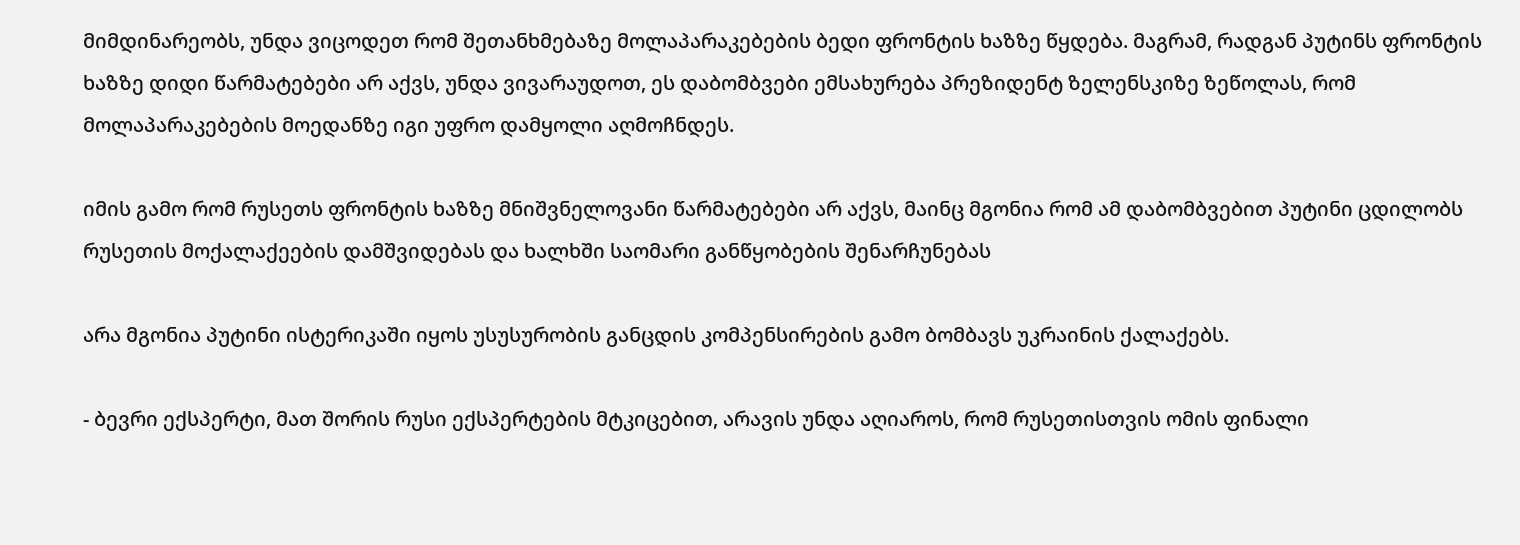მიმდინარეობს, უნდა ვიცოდეთ რომ შეთანხმებაზე მოლაპარაკებების ბედი ფრონტის ხაზზე წყდება. მაგრამ, რადგან პუტინს ფრონტის ხაზზე დიდი წარმატებები არ აქვს, უნდა ვივარაუდოთ, ეს დაბომბვები ემსახურება პრეზიდენტ ზელენსკიზე ზეწოლას, რომ მოლაპარაკებების მოედანზე იგი უფრო დამყოლი აღმოჩნდეს.

იმის გამო რომ რუსეთს ფრონტის ხაზზე მნიშვნელოვანი წარმატებები არ აქვს, მაინც მგონია რომ ამ დაბომბვებით პუტინი ცდილობს რუსეთის მოქალაქეების დამშვიდებას და ხალხში საომარი განწყობების შენარჩუნებას

არა მგონია პუტინი ისტერიკაში იყოს უსუსურობის განცდის კომპენსირების გამო ბომბავს უკრაინის ქალაქებს.

- ბევრი ექსპერტი, მათ შორის რუსი ექსპერტების მტკიცებით, არავის უნდა აღიაროს, რომ რუსეთისთვის ომის ფინალი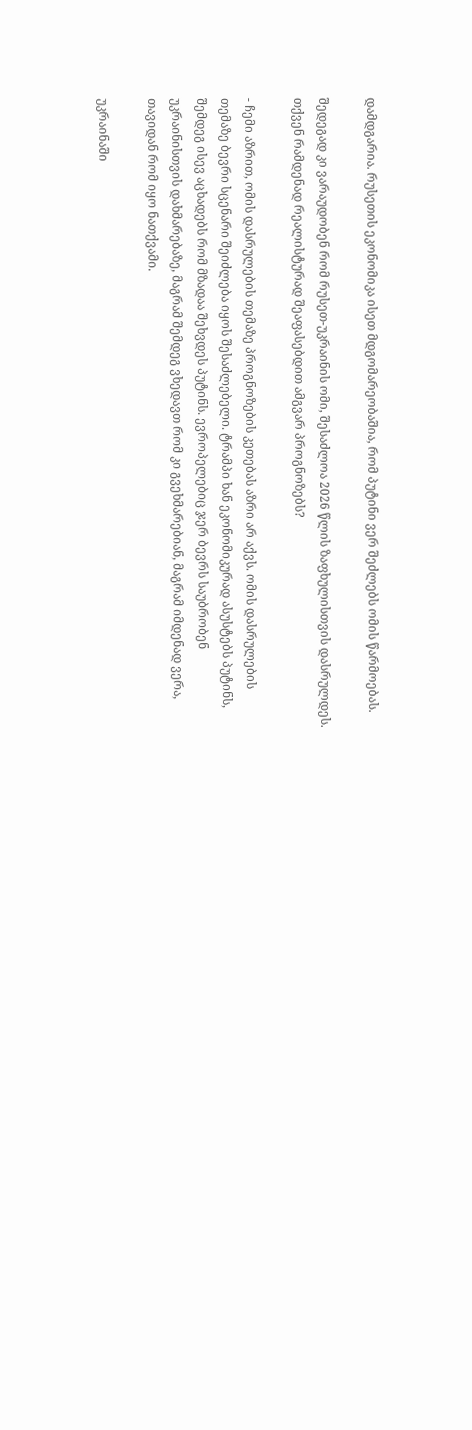დამდგარია. რუსეთის ეკონომიკა ისეთ მდგომარეობაშია, რომ პუტინი ვერ შეძლებს ომის წარმოებას.

შედეგად კი ვარაუდობენ რომ რუსეთ-უკრაინის ომი, შესაძლოა 2026 წლის ზაფხულისთვის დასრულდეს. თქვენ რამდენად რეალისტურად შეაფასებდით ამგვარ პროგნოზებს?

- ჩემი აზრით, ომის დასრულების თემაზე პროგნოზების კეთებას აზრი არ აქვს. ომის დასრულების თემაზე ბევრი სცენარი შეიძლება იყოს შესაძლებელი. ტრამპი ხან ეკონომიკურად ასუსტებს პუტინს, შემდეგ ისევ აცხადებს რომ მზადაა შეხვდეს პუტინს. ევროპელებიც ჯერ ბევრს საუბრობენ უკრაინისთვის დახმარებაზე, მაგრამ შემდეგ ვხედავთ რომ კი გვეხმარებიან, მაგრამ იმდენად ვერა, თავიდან რომ იყო ნათქვამი.

უკრაინაში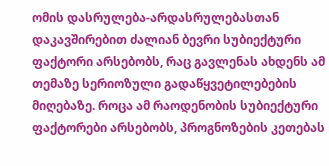ომის დასრულება-არდასრულებასთან დაკავშირებით ძალიან ბევრი სუბიექტური ფაქტორი არსებობს, რაც გავლენას ახდენს ამ თემაზე სერიოზული გადაწყვეტილებების მიღებაზე. როცა ამ რაოდენობის სუბიექტური ფაქტორები არსებობს, პროგნოზების კეთებას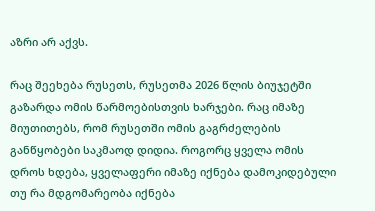აზრი არ აქვს.

რაც შეეხება რუსეთს, რუსეთმა 2026 წლის ბიუჯეტში გაზარდა ომის წარმოებისთვის ხარჯები. რაც იმაზე მიუთითებს, რომ რუსეთში ომის გაგრძელების განწყობები საკმაოდ დიდია. როგორც ყველა ომის დროს ხდება, ყველაფერი იმაზე იქნება დამოკიდებული თუ რა მდგომარეობა იქნება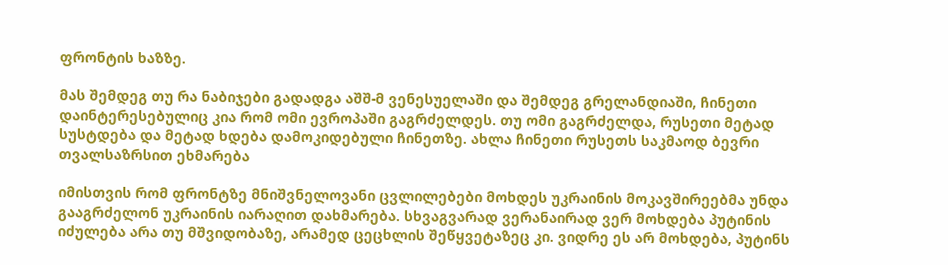ფრონტის ხაზზე.

მას შემდეგ თუ რა ნაბიჯები გადადგა აშშ-მ ვენესუელაში და შემდეგ გრელანდიაში, ჩინეთი დაინტერესებულიც კია რომ ომი ევროპაში გაგრძელდეს. თუ ომი გაგრძელდა, რუსეთი მეტად სუსტდება და მეტად ხდება დამოკიდებული ჩინეთზე. ახლა ჩინეთი რუსეთს საკმაოდ ბევრი თვალსაზრსით ეხმარება

იმისთვის რომ ფრონტზე მნიშვნელოვანი ცვლილებები მოხდეს უკრაინის მოკავშირეებმა უნდა გააგრძელონ უკრაინის იარაღით დახმარება. სხვაგვარად ვერანაირად ვერ მოხდება პუტინის იძულება არა თუ მშვიდობაზე, არამედ ცეცხლის შეწყვეტაზეც კი. ვიდრე ეს არ მოხდება, პუტინს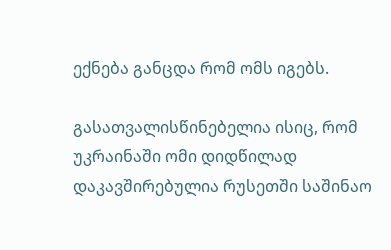ექნება განცდა რომ ომს იგებს.

გასათვალისწინებელია ისიც, რომ უკრაინაში ომი დიდწილად დაკავშირებულია რუსეთში საშინაო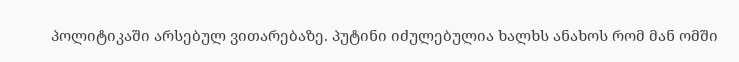პოლიტიკაში არსებულ ვითარებაზე. პუტინი იძულებულია ხალხს ანახოს რომ მან ომში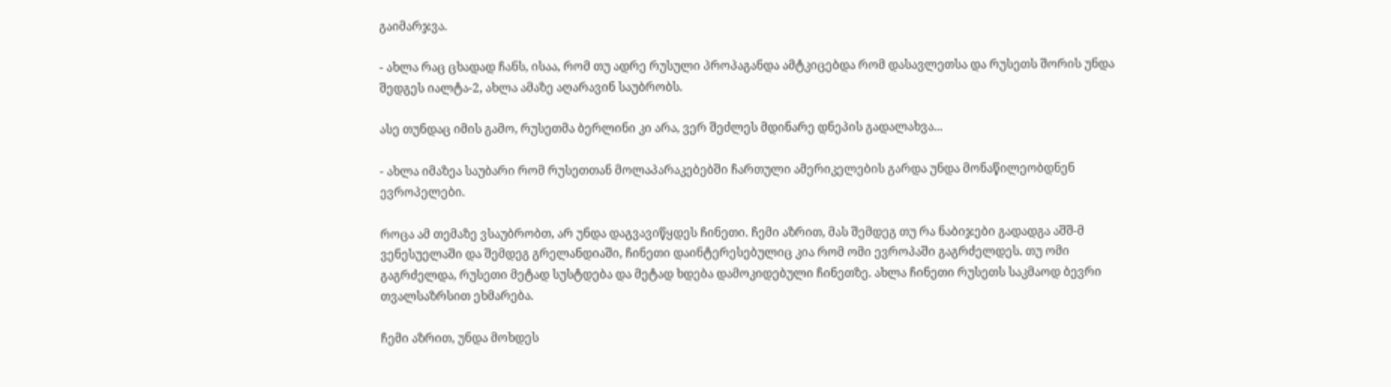გაიმარჯვა.

- ახლა რაც ცხადად ჩანს, ისაა, რომ თუ ადრე რუსული პროპაგანდა ამტკიცებდა რომ დასავლეთსა და რუსეთს შორის უნდა შედგეს იალტა-2, ახლა ამაზე აღარავინ საუბრობს.

ასე თუნდაც იმის გამო, რუსეთმა ბერლინი კი არა, ვერ შეძლეს მდინარე დნეპის გადალახვა...

- ახლა იმაზეა საუბარი რომ რუსეთთან მოლაპარაკებებში ჩართული ამერიკელების გარდა უნდა მონაწილეობდნენ ევროპელები.

როცა ამ თემაზე ვსაუბრობთ, არ უნდა დაგვავიწყდეს ჩინეთი. ჩემი აზრით, მას შემდეგ თუ რა ნაბიჯები გადადგა აშშ-მ ვენესუელაში და შემდეგ გრელანდიაში, ჩინეთი დაინტერესებულიც კია რომ ომი ევროპაში გაგრძელდეს. თუ ომი გაგრძელდა, რუსეთი მეტად სუსტდება და მეტად ხდება დამოკიდებული ჩინეთზე. ახლა ჩინეთი რუსეთს საკმაოდ ბევრი თვალსაზრსით ეხმარება.

ჩემი აზრით, უნდა მოხდეს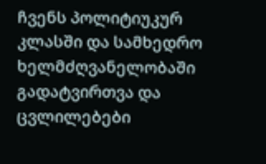ჩვენს პოლიტიუკურ კლასში და სამხედრო ხელმძღვანელობაში გადატვირთვა და ცვლილებები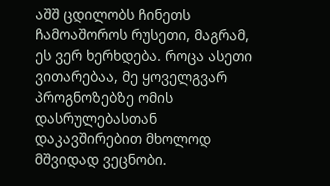აშშ ცდილობს ჩინეთს ჩამოაშოროს რუსეთი, მაგრამ, ეს ვერ ხერხდება. როცა ასეთი ვითარებაა, მე ყოველგვარ პროგნოზებზე ომის დასრულებასთან დაკავშირებით მხოლოდ მშვიდად ვეცნობი.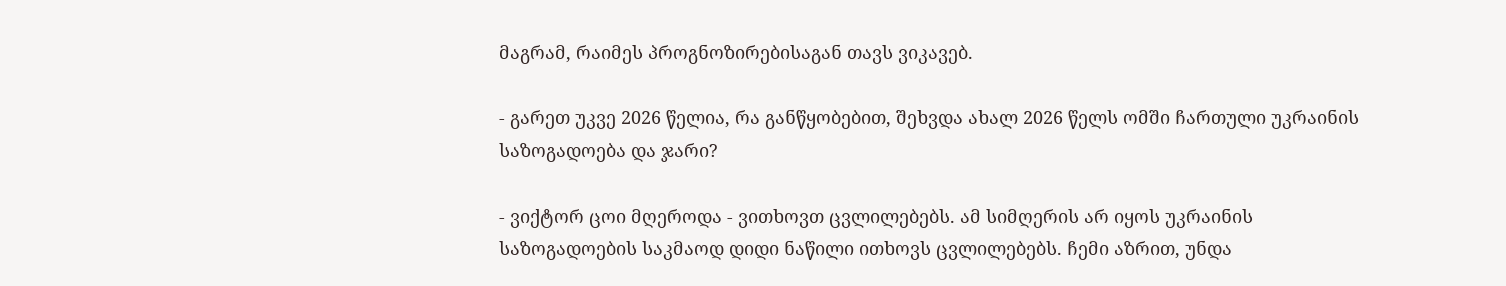მაგრამ, რაიმეს პროგნოზირებისაგან თავს ვიკავებ.

- გარეთ უკვე 2026 წელია, რა განწყობებით, შეხვდა ახალ 2026 წელს ომში ჩართული უკრაინის საზოგადოება და ჯარი?

- ვიქტორ ცოი მღეროდა - ვითხოვთ ცვლილებებს. ამ სიმღერის არ იყოს უკრაინის საზოგადოების საკმაოდ დიდი ნაწილი ითხოვს ცვლილებებს. ჩემი აზრით, უნდა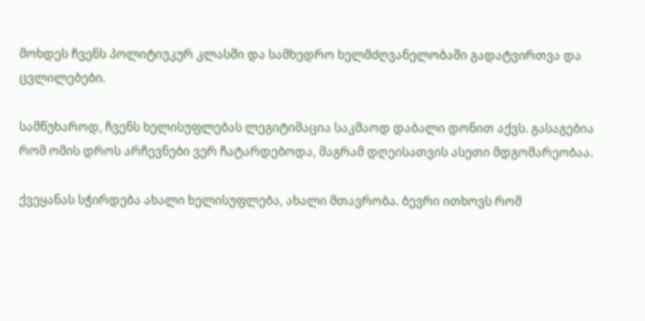მოხდეს ჩვენს პოლიტიუკურ კლასში და სამხედრო ხელმძღვანელობაში გადატვირთვა და ცვლილებები.

სამწუხაროდ, ჩვენს ხელისუფლებას ლეგიტიმაცია საკმაოდ დაბალი დონით აქვს. გასაგებია რომ ომის დროს არჩევნები ვერ ჩატარდებოდა, მაგრამ დღეისათვის ასეთი მდგომარეობაა.

ქვეყანას სჭირდება ახალი ხელისუფლება, ახალი მთავრობა. ბევრი ითხოვს რომ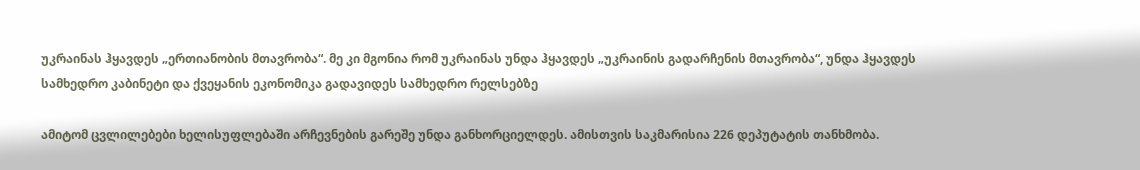უკრაინას ჰყავდეს „ერთიანობის მთავრობა“. მე კი მგონია რომ უკრაინას უნდა ჰყავდეს „უკრაინის გადარჩენის მთავრობა“, უნდა ჰყავდეს სამხედრო კაბინეტი და ქვეყანის ეკონომიკა გადავიდეს სამხედრო რელსებზე

ამიტომ ცვლილებები ხელისუფლებაში არჩევნების გარეშე უნდა განხორციელდეს. ამისთვის საკმარისია 226 დეპუტატის თანხმობა.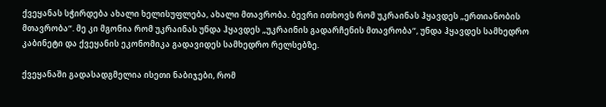ქვეყანას სჭირდება ახალი ხელისუფლება, ახალი მთავრობა. ბევრი ითხოვს რომ უკრაინას ჰყავდეს „ერთიანობის მთავრობა“. მე კი მგონია რომ უკრაინას უნდა ჰყავდეს „უკრაინის გადარჩენის მთავრობა“, უნდა ჰყავდეს სამხედრო კაბინეტი და ქვეყანის ეკონომიკა გადავიდეს სამხედრო რელსებზე.

ქვეყანაში გადასადგმელია ისეთი ნაბიჯები, რომ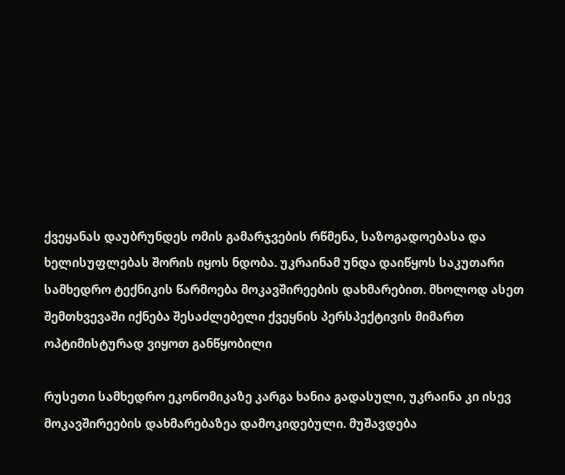ქვეყანას დაუბრუნდეს ომის გამარჯვების რწმენა, საზოგადოებასა და ხელისუფლებას შორის იყოს ნდობა. უკრაინამ უნდა დაიწყოს საკუთარი სამხედრო ტექნიკის წარმოება მოკავშირეების დახმარებით. მხოლოდ ასეთ შემთხვევაში იქნება შესაძლებელი ქვეყნის პერსპექტივის მიმართ ოპტიმისტურად ვიყოთ განწყობილი

რუსეთი სამხედრო ეკონომიკაზე კარგა ხანია გადასული, უკრაინა კი ისევ მოკავშირეების დახმარებაზეა დამოკიდებული. მუშავდება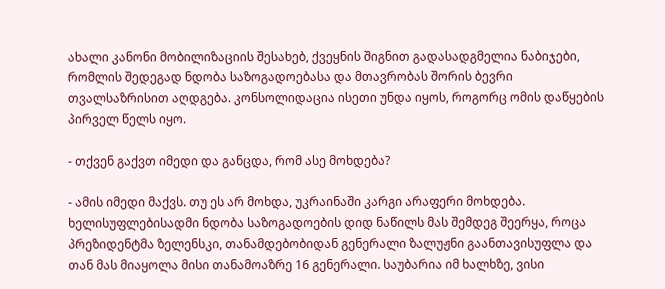ახალი კანონი მობილიზაციის შესახებ, ქვეყნის შიგნით გადასადგმელია ნაბიჯები, რომლის შედეგად ნდობა საზოგადოებასა და მთავრობას შორის ბევრი თვალსაზრისით აღდგება. კონსოლიდაცია ისეთი უნდა იყოს, როგორც ომის დაწყების პირველ წელს იყო.

- თქვენ გაქვთ იმედი და განცდა, რომ ასე მოხდება?

- ამის იმედი მაქვს. თუ ეს არ მოხდა, უკრაინაში კარგი არაფერი მოხდება. ხელისუფლებისადმი ნდობა საზოგადოების დიდ ნაწილს მას შემდეგ შეერყა, როცა პრეზიდენტმა ზელენსკი, თანამდებობიდან გენერალი ზალუჟნი გაანთავისუფლა და თან მას მიაყოლა მისი თანამოაზრე 16 გენერალი. საუბარია იმ ხალხზე, ვისი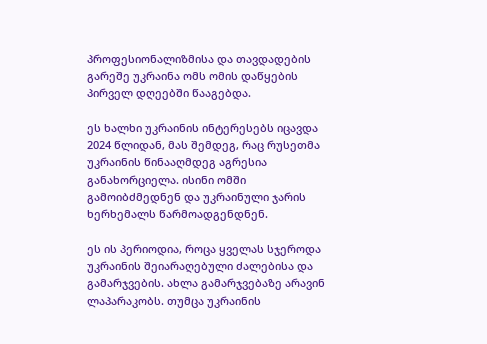პროფესიონალიზმისა და თავდადების გარეშე უკრაინა ომს ომის დაწყების პირველ დღეებში წააგებდა.

ეს ხალხი უკრაინის ინტერესებს იცავდა 2024 წლიდან, მას შემდეგ, რაც რუსეთმა უკრაინის წინააღმდეგ აგრესია განახორციელა. ისინი ომში გამოიბძმედნენ და უკრაინული ჯარის ხერხემალს წარმოადგენდნენ.

ეს ის პერიოდია, როცა ყველას სჯეროდა უკრაინის შეიარაღებული ძალებისა და გამარჯვების. ახლა გამარჯვებაზე არავინ ლაპარაკობს. თუმცა უკრაინის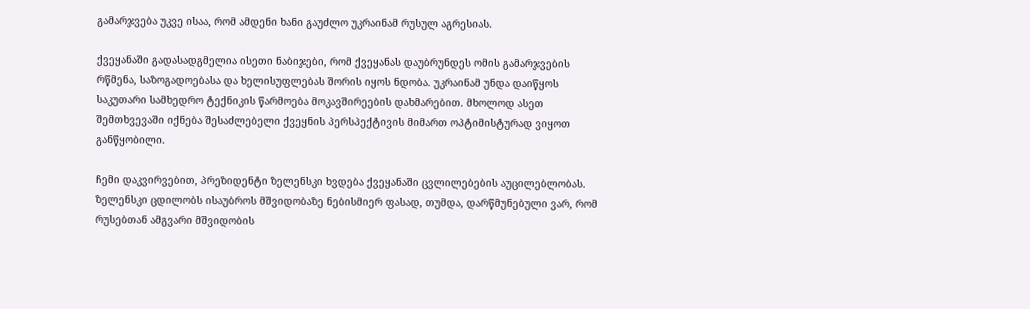გამარჯვება უკვე ისაა, რომ ამდენი ხანი გაუძლო უკრაინამ რუსულ აგრესიას.

ქვეყანაში გადასადგმელია ისეთი ნაბიჯები, რომ ქვეყანას დაუბრუნდეს ომის გამარჯვების რწმენა, საზოგადოებასა და ხელისუფლებას შორის იყოს ნდობა. უკრაინამ უნდა დაიწყოს საკუთარი სამხედრო ტექნიკის წარმოება მოკავშირეების დახმარებით. მხოლოდ ასეთ შემთხვევაში იქნება შესაძლებელი ქვეყნის პერსპექტივის მიმართ ოპტიმისტურად ვიყოთ განწყობილი.

ჩემი დაკვირვებით, პრეზიდენტი ზელენსკი ხვდება ქვეყანაში ცვლილებების აუცილებლობას. ზელენსკი ცდილობს ისაუბროს მშვიდობაზე ნებისმიერ ფასად, თუმდა, დარწმუნებული ვარ, რომ რუსებთან ამგვარი მშვიდობის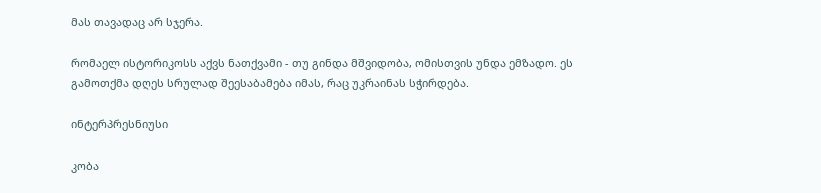მას თავადაც არ სჯერა.

რომაელ ისტორიკოსს აქვს ნათქვამი - თუ გინდა მშვიდობა, ომისთვის უნდა ემზადო. ეს გამოთქმა დღეს სრულად შეესაბამება იმას, რაც უკრაინას სჭირდება.

ინტერპრესნიუსი

კობა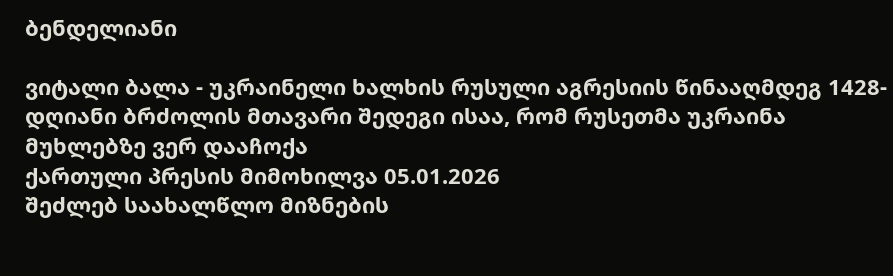ბენდელიანი

ვიტალი ბალა - უკრაინელი ხალხის რუსული აგრესიის წინააღმდეგ 1428-დღიანი ბრძოლის მთავარი შედეგი ისაა, რომ რუსეთმა უკრაინა მუხლებზე ვერ დააჩოქა
ქართული პრესის მიმოხილვა 05.01.2026
შეძლებ საახალწლო მიზნების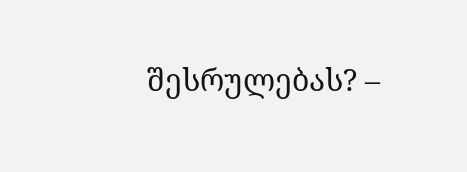შესრულებას? –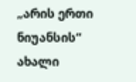„არის ერთი ნიუანსის“ ახალი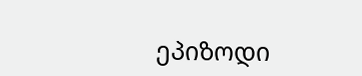ეპიზოდი